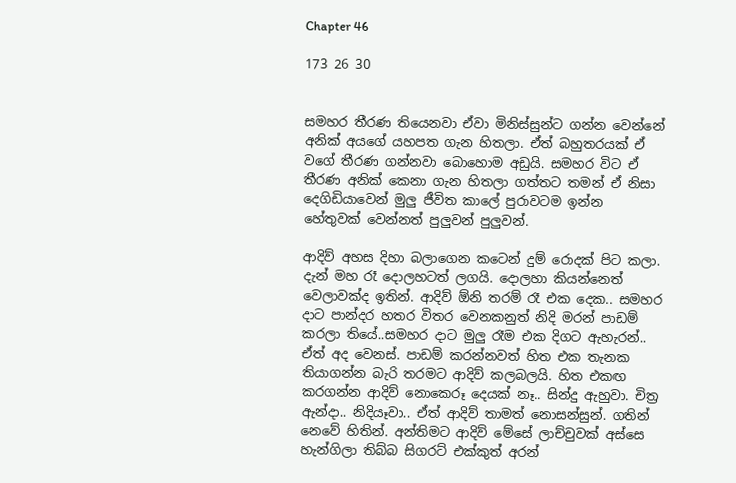Chapter 46

173 26 30


සමහර තීරණ තියෙනවා ඒවා මිනිස්සුන්ට ගන්න වෙන්නේ අනික් අයගේ යහපත ගැන හිතලා. ඒත් බහුතරයක් ඒ වගේ තීරණ ගන්නවා බොහොම අඩුයි. සමහර විට ඒ තීරණ අනික් කෙනා ගැන හිතලා ගත්තට තමන් ඒ නිසා දෙගිඩියාවෙන් මුලු ජීවිත කාලේ පුරාවටම ඉන්න  හේතුවක් වෙන්නත් පුලුවන් පුලුවන්.

ආදිව් අහස දිහා බලාගෙන කටෙන් දුම් රොදක් පිට කලා. දැන් මහ රෑ දොලහටත් ලගයි. දොලහා කියන්නෙත් වෙලාවක්ද ඉතින්. ආදිව් ඕනි තරම් රෑ එක දෙක.. සමහර දාට පාන්දර හතර විතර වෙනකනුත් නිදි මරන් පාඩම් කරලා තියේ..සමහර දාට මුලු රෑම එක දිගට ඇහැරන්.. ඒත් අද වෙනස්. පාඩම් කරන්නවත් හිත එක තැනක තියාගන්න බැරි තරමට ආදිව් කලබලයි. හිත එකඟ කරගන්න ආදිව් නොකෙරූ දෙයක් නෑ.. සින්දු ඇහුවා. චිත්‍ර ඇන්දා.. නිදියෑවා.. ඒත් ආදිව් තාමත් නොසන්සුන්. ගතින් නෙවේ හිතින්. අන්තිමට ආදිව් මේසේ ලාච්චුවක් අස්සෙ හැන්ගිලා තිබ්බ සිගරට් එක්කුත් අරන්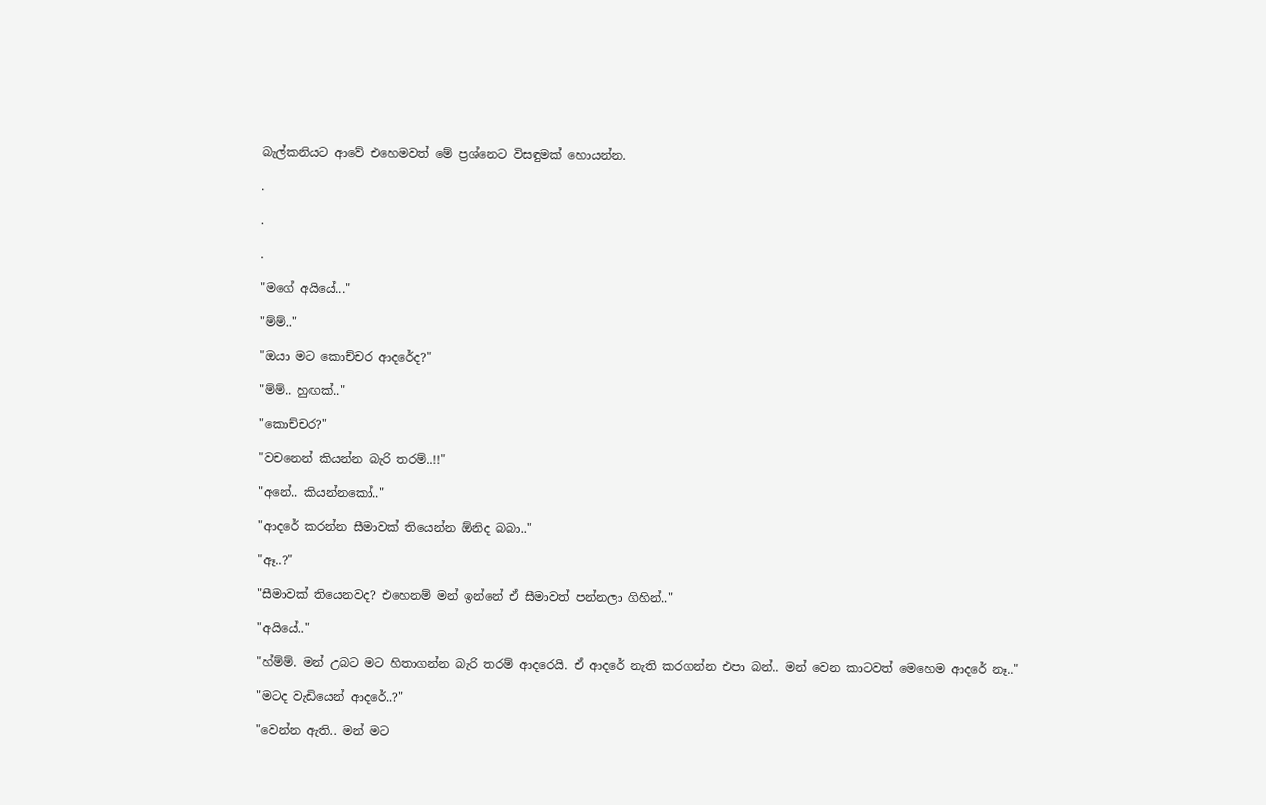බැල්කනියට ආවේ එහෙමවත් මේ ප්‍රශ්නෙට විසඳුමක් හොයන්න.

.

.

.

"මගේ අයියේ..."

"ම්ම්.."

"ඔයා මට කොච්චර ආදරේද?"

"ම්ම්.. හුඟක්.."

"කොච්චර?"

"වචනෙන් කියන්න බැරි තරම්..!!"

"අනේ.. කියන්නකෝ.."

"ආදරේ කරන්න සීමාවක් තියෙන්න ඕනිද බබා.."

"ඈ..?"

"සීමාවක් තියෙනවද? එහෙනම් මන් ඉන්නේ ඒ සීමාවත් පන්නලා ගිහින්.."

"අයියේ.."

"හ්ම්ම්. මන් උබට මට හිතාගන්න බැරි තරම් ආදරෙයි. ඒ ආදරේ නැති කරගන්න එපා බන්.. මන් වෙන කාටවත් මෙහෙම ආදරේ නෑ.."

"මටද වැඩියෙන් ආදරේ..?"

"වෙන්න ඇති.. මන් මට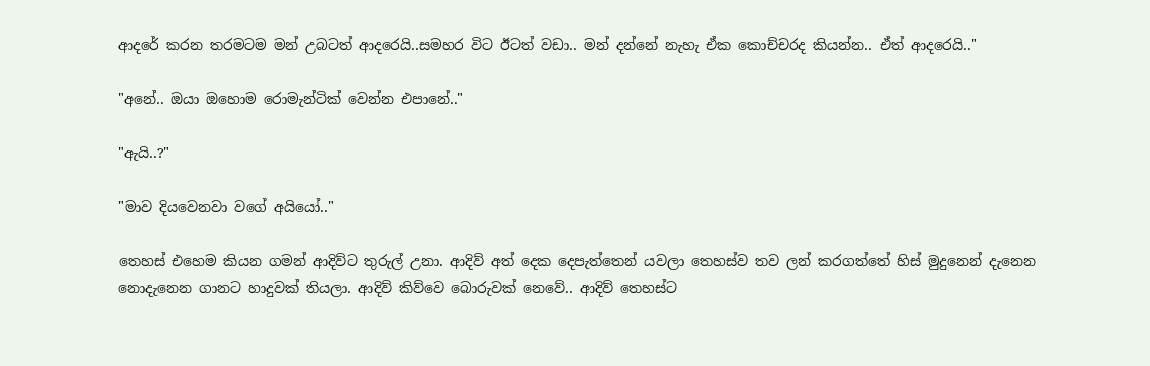ආදරේ කරන තරමටම මන් උබටත් ආදරෙයි..සමහර විට ඊටත් වඩා.. මන් දන්නේ නැහැ ඒක කොච්චරද කියන්න.. ඒත් ආදරෙයි.."

"අනේ.. ඔයා ඔහොම රොමැන්ටික් වෙන්න එපානේ.."

"ඇයි..?"

"මාව දියවෙනවා වගේ අයියෝ.."

තෙහස් එහෙම කියන ගමන් ආදිව්ට තුරුල් උනා. ආදිව් අත් දෙක දෙපැත්තෙන් යවලා තෙහස්ව තව ලන් කරගත්තේ හිස් මුදුනෙන් දැනෙන නොදැනෙන ගානට හාදුවක් තියලා. ආදිව් කිව්වෙ බොරුවක් නෙවේ.. ආදිව් තෙහස්ට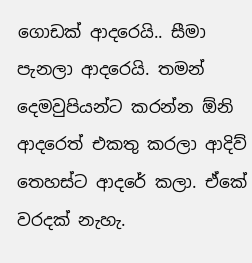ගොඩක් ආදරෙයි.. සීමා පැනලා ආදරෙයි. තමන් දෙමවුපියන්ට කරන්න ඕනි ආදරෙත් එකතු කරලා ආදිව් තෙහස්ට ආදරේ කලා. ඒකේ වරදක් නැහැ.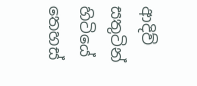ආදිව් සතුටින් හිටියේ තෙහස්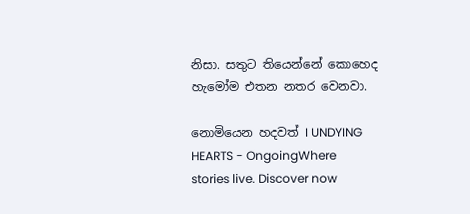නිසා. සතුට තියෙන්නේ කොහෙද හැමෝම එතන නතර වෙනවා.

නොමියෙන හදවත් I UNDYING HEARTS - OngoingWhere stories live. Discover now